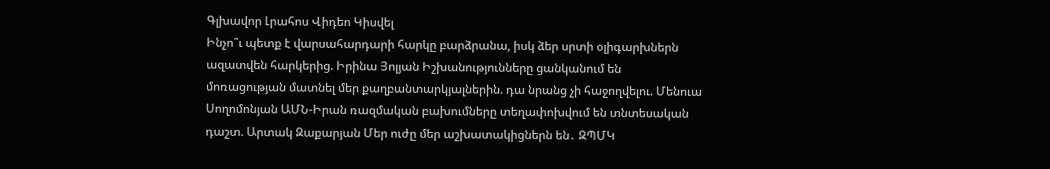Գլխավոր Լրահոս Վիդեո Կիսվել
Ինչո՞ւ պետք է վարսահարդարի հարկը բարձրանա, իսկ ձեր սրտի օլիգարխներն ազատվեն հարկերից. Իրինա Յոլյան Իշխանությունները ցանկանում են մոռացության մատնել մեր քաղբանտարկյալներին. դա նրանց չի հաջողվելու. Մենուա Սողոմոնյան ԱՄՆ-Իրան ռազմական բախումները տեղափոխվում են տնտեսական դաշտ. Արտակ Զաքարյան Մեր ուժը մեր աշխատակիցներն են․ ԶՊՄԿ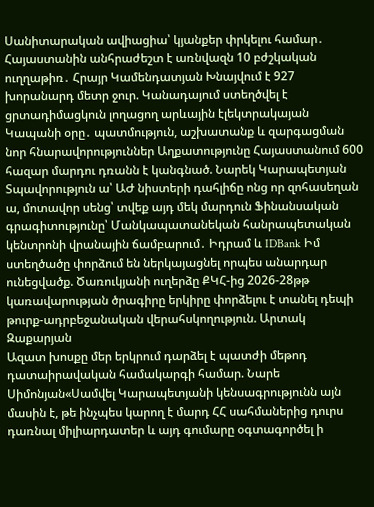Սանիտարական ավիացիա՝ կյանքեր փրկելու համար․ Հայաստանին անհրաժեշտ է առնվազն 10 բժշկական ուղղաթիռ․ Հրայր Կամենդատյան Խնայվում է 927 խորանարդ մետր ջուր. Կանադայում ստեղծվել է ցրտադիմացկուն լողացող արևային էլեկտրակայան Կապանի օրը․ պատմություն, աշխատանք և զարգացման նոր հնարավորություններ Աղքատությունը Հայաստանում 600 հազար մարդու դռանն է կանգնած. Նարեկ Կարապետյան Տպավորություն ա՝ ԱԺ նիստերի դահլիճը ոնց որ զոհասեղան ա, մոտավոր սենց՝ տվեք այդ մեկ մարդուն Ֆինանսական գրագիտությունը՝ Մանկապատանեկան հանրապետական կենտրոնի վրանային ճամբարում․ Իդրամ և IDBank Իմ ստեղծածը փորձում են ներկայացնել որպես անարդար ունեցվածք. Ծառուկյանի ուղերձը ՔԿՀ-ից 2026-28թթ կառավարության ծրագիրը երկիրը փորձելու է տանել դեպի թուրք-ադրբեջանական վերահսկողություն. Արտակ Զաքարյան
Ազատ խոսքը մեր երկրում դարձել է պատժի մեթոդ դատաիրավական համակարգի համար. Նարե Սիմոնյան«Սամվել Կարապետյանի կենսագրությունն այն մասին է, թե ինչպես կարող է մարդ ՀՀ սահմաներից դուրս դառնալ միլիարդատեր և այդ գումարը օգտագործել ի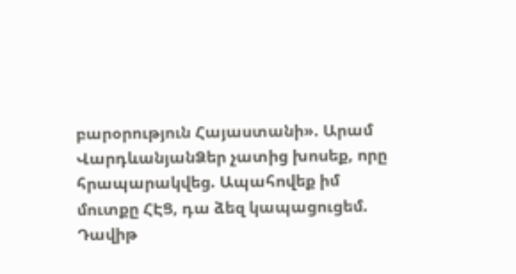բարօրություն Հայաստանի». Արամ ՎարդևանյանՁեր չատից խոսեք, որը հրապարակվեց. Ապահովեք իմ մուտքը ՀԷՑ, դա ձեզ կապացուցեմ. Դավիթ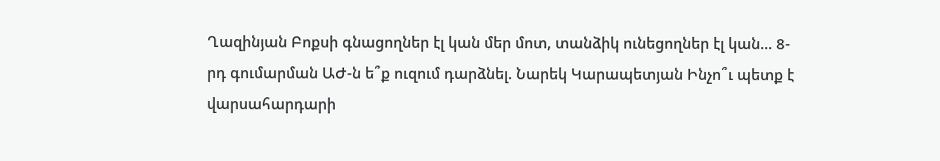Ղազինյան Բոքսի գնացողներ էլ կան մեր մոտ, տանձիկ ունեցողներ էլ կան... 8-րդ գումարման ԱԺ-ն ե՞ք ուզում դարձնել. Նարեկ Կարապետյան Ինչո՞ւ պետք է վարսահարդարի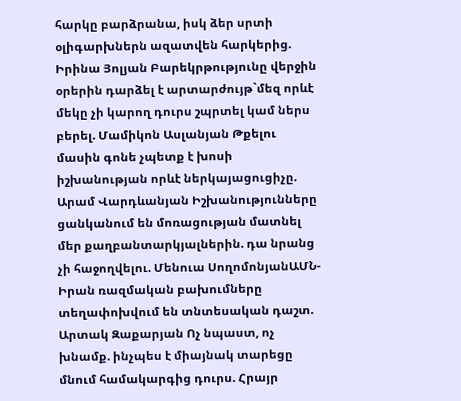հարկը բարձրանա, իսկ ձեր սրտի օլիգարխներն ազատվեն հարկերից. Իրինա Յոլյան Բարեկրթությունը վերջին օրերին դարձել է արտարժույթ`մեզ որևէ մեկը չի կարող դուրս շպրտել կամ ներս բերել. Մամիկոն Ասլանյան Թքելու մասին գոնե չպետք է խոսի իշխանության որևէ ներկայացուցիչը. Արամ Վարդևանյան Իշխանությունները ցանկանում են մոռացության մատնել մեր քաղբանտարկյալներին. դա նրանց չի հաջողվելու. Մենուա ՍողոմոնյանԱՄՆ-Իրան ռազմական բախումները տեղափոխվում են տնտեսական դաշտ. Արտակ Զաքարյան Ոչ նպաստ, ոչ խնամք. ինչպես է միայնակ տարեցը մնում համակարգից դուրս. Հրայր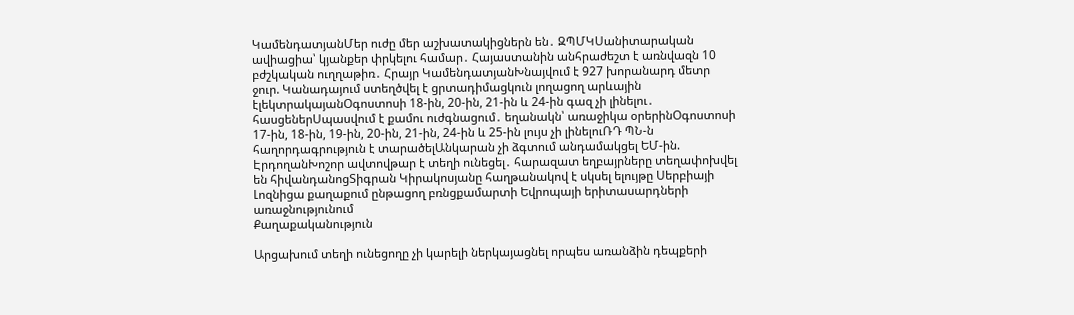ԿամենդատյանՄեր ուժը մեր աշխատակիցներն են․ ԶՊՄԿՍանիտարական ավիացիա՝ կյանքեր փրկելու համար․ Հայաստանին անհրաժեշտ է առնվազն 10 բժշկական ուղղաթիռ․ Հրայր ԿամենդատյանԽնայվում է 927 խորանարդ մետր ջուր. Կանադայում ստեղծվել է ցրտադիմացկուն լողացող արևային էլեկտրակայանՕգոստոսի 18-ին, 20-ին, 21-ին և 24-ին գազ չի լինելու․ հասցեներՍպասվում է քամու ուժգնացում․ եղանակն՝ առաջիկա օրերինՕգոստոսի 17-ին, 18-ին, 19-ին, 20-ին, 21-ին, 24-ին և 25-ին լույս չի լինելուՌԴ ՊՆ-ն հաղորդագրություն է տարածելԱնկարան չի ձգտում անդամակցել ԵՄ-ին. ԷրդողանԽոշոր ավտովթար է տեղի ունեցել․ հարազատ եղբայրները տեղափոխվել են հիվանդանոցՏիգրան Կիրակոսյանը հաղթանակով է սկսել ելույթը Սերբիայի Լոզնիցա քաղաքում ընթացող բռնցքամարտի Եվրոպայի երիտասարդների առաջնությունում
Քաղաքականություն

Արցախում տեղի ունեցողը չի կարելի ներկայացնել որպես առանձին դեպքերի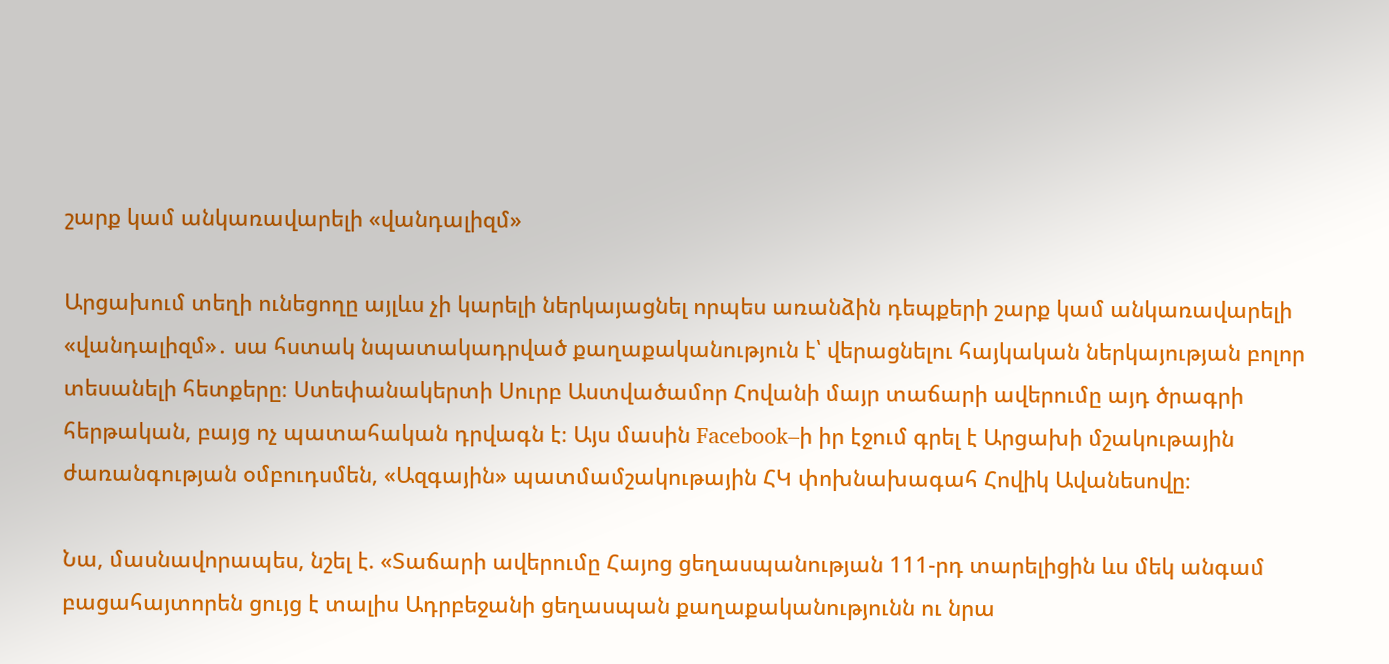շարք կամ անկառավարելի «վանդալիզմ»

Արցախում տեղի ունեցողը այլևս չի կարելի ներկայացնել որպես առանձին դեպքերի շարք կամ անկառավարելի «վանդալիզմ»․ սա հստակ նպատակադրված քաղաքականություն է՝ վերացնելու հայկական ներկայության բոլոր տեսանելի հետքերը։ Ստեփանակերտի Սուրբ Աստվածամոր Հովանի մայր տաճարի ավերումը այդ ծրագրի հերթական, բայց ոչ պատահական դրվագն է։ Այս մասին Facebook–ի իր էջում գրել է Արցախի մշակութային ժառանգության օմբուդսմեն, «Ազգային» պատմամշակութային ՀԿ փոխնախագահ Հովիկ Ավանեսովը։

Նա, մասնավորապես, նշել է. «Տաճարի ավերումը Հայոց ցեղասպանության 111-րդ տարելիցին ևս մեկ անգամ բացահայտորեն ցույց է տալիս Ադրբեջանի ցեղասպան քաղաքականությունն ու նրա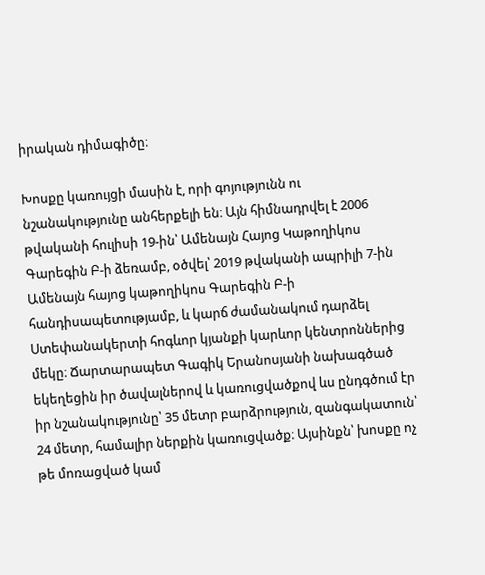իրական դիմագիծը։

Խոսքը կառույցի մասին է, որի գոյությունն ու նշանակությունը անհերքելի են։ Այն հիմնադրվել է 2006 թվականի հուլիսի 19-ին՝ Ամենայն Հայոց Կաթողիկոս Գարեգին Բ-ի ձեռամբ, օծվել՝ 2019 թվականի ապրիլի 7-ին Ամենայն հայոց կաթողիկոս Գարեգին Բ-ի հանդիսապետությամբ, և կարճ ժամանակում դարձել Ստեփանակերտի հոգևոր կյանքի կարևոր կենտրոններից մեկը։ Ճարտարապետ Գագիկ Երանոսյանի նախագծած եկեղեցին իր ծավալներով և կառուցվածքով ևս ընդգծում էր իր նշանակությունը՝ 35 մետր բարձրություն, զանգակատուն՝ 24 մետր, համալիր ներքին կառուցվածք։ Այսինքն՝ խոսքը ոչ թե մոռացված կամ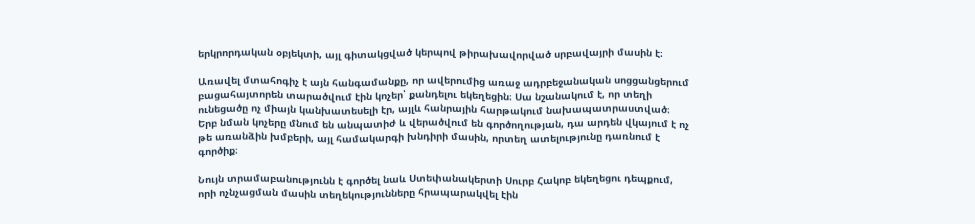երկրորդական օբյեկտի, այլ գիտակցված կերպով թիրախավորված սրբավայրի մասին է։

Առավել մտահոգիչ է այն հանգամանքը, որ ավերումից առաջ ադրբեջանական սոցցանցերում բացահայտորեն տարածվում էին կոչեր՝ քանդելու եկեղեցին։ Սա նշանակում է, որ տեղի ունեցածը ոչ միայն կանխատեսելի էր, այլև հանրային հարթակում նախապատրաստված։ Երբ նման կոչերը մնում են անպատիժ և վերածվում են գործողության, դա արդեն վկայում է ոչ թե առանձին խմբերի, այլ համակարգի խնդիրի մասին, որտեղ ատելությունը դառնում է գործիք։

Նույն տրամաբանությունն է գործել նաև Ստեփանակերտի Սուրբ Հակոբ եկեղեցու դեպքում, որի ոչնչացման մասին տեղեկությունները հրապարակվել էին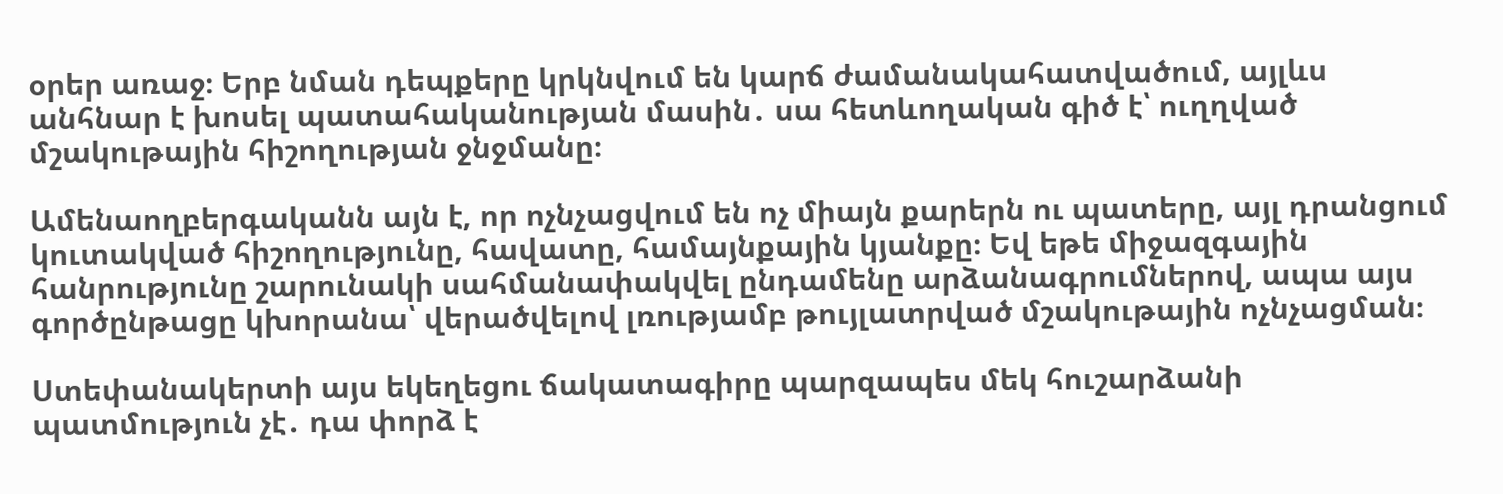օրեր առաջ։ Երբ նման դեպքերը կրկնվում են կարճ ժամանակահատվածում, այլևս անհնար է խոսել պատահականության մասին․ սա հետևողական գիծ է՝ ուղղված մշակութային հիշողության ջնջմանը։

Ամենաողբերգականն այն է, որ ոչնչացվում են ոչ միայն քարերն ու պատերը, այլ դրանցում կուտակված հիշողությունը, հավատը, համայնքային կյանքը։ Եվ եթե միջազգային հանրությունը շարունակի սահմանափակվել ընդամենը արձանագրումներով, ապա այս գործընթացը կխորանա՝ վերածվելով լռությամբ թույլատրված մշակութային ոչնչացման։

Ստեփանակերտի այս եկեղեցու ճակատագիրը պարզապես մեկ հուշարձանի պատմություն չէ․ դա փորձ է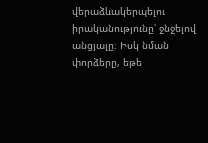վերաձևակերպելու իրականությունը՝ ջնջելով անցյալը։ Իսկ նման փորձերը, եթե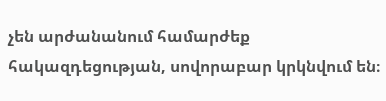չեն արժանանում համարժեք հակազդեցության, սովորաբար կրկնվում են։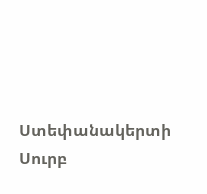Ստեփանակերտի Սուրբ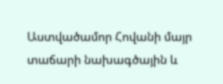Աստվածամոր Հովանի մայր տաճարի նախագծային և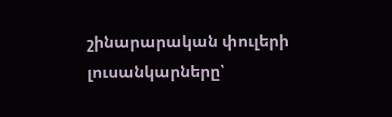շինարարական փուլերի լուսանկարները՝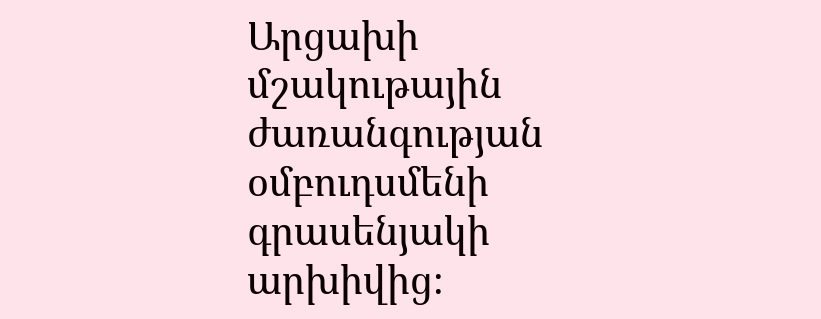Արցախի մշակութային ժառանգության օմբուդսմենի գրասենյակի արխիվից։